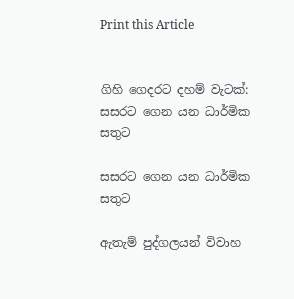Print this Article


ගිහි ගෙදරට දහම් වැටක්: සසරට ගෙන යන ධාර්මික සතුට

සසරට ගෙන යන ධාර්මික සතුට

ඇතැම් පුද්ගලයන් විවාහ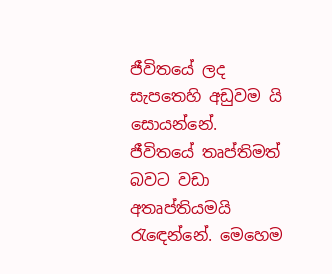ජීවිතයේ ලද සැපතෙහි අඩුවම යි සොයන්නේ. ජීවිතයේ තෘප්තිමත් බවට වඩා අතෘප්තියමයි රැඳෙන්නේ. මෙහෙම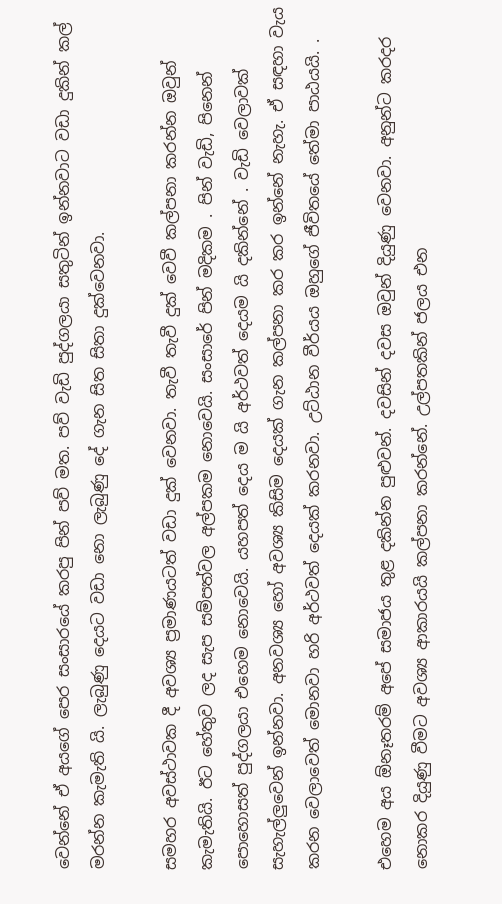වෙන්නේ ඒ අයගේ පෙර සංසාරයේ කරපු පින් පව් මත. පව් වැඩි පුද්ගලයා සතුටින් ඉන්නවාට වඩා දුකින් කල් මරන්න කැමැති යි. ලැබුණු දෙයට වඩා නො ලැබුණු දේ ගැන සිත සිතා දුක්වෙනවා.

සමහර අවස්ථාවක දී අවශ්‍ය ප්‍රමාණයටත් වඩා දුක් වෙනවා. තැවී තැවී දුක් වෙවී කල්පනා කරන්න ඔවුන් කැමැතියි. ඊට හේතුව ලද සැප සම්පත්වල අල්පකම නොවෙයි. සංසාරේ පින් මදිකම . පින් වැඩි, පිනෙන් පොහොසත් පුද්ගලයා එහෙම නොවෙයි. යහපත් දෙය ම යි අර්ථවත් දෙයම යි දකින්නේ . වැඩි වෙලාවක් සැහැල්ලුවෙන් ඉන්නවා. අනවශ්‍ය හෝ අවශ්‍ය කිසිම දෙයක් ගැන කල්පනා කර කර ඉන්නේ නැහැ. ඒ සඳහා වැය කරන වෙලාවෙත් මොනවා හරි අර්ථවත් දෙයක් කරනවා. උට්ඨාන වීර්යය ඔහුගේ ජීවිතයේ තේමා පාඨයයි. .

එහෙම අය ඕනෑතරම් අපේ සමාජය තුළ දකින්න පුළුවන්. දවසින් දවස ඔවුන් දියුණු වෙනවා. අනුන්ට කරදර නොකර දියුණු වීමට අවශ්‍ය ආකාරයයි කල්පනා කරන්නේ. උල්පතකින් ජලය එන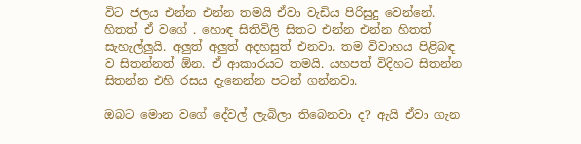විට ජලය එන්න එන්න තමයි ඒවා වැඩිය පිරිසුදු වෙන්නේ. හිතත් ඒ වගේ . හොඳ සිතිවිලි සිතට එන්න එන්න හිතත් සැහැල්ලුයි. අලුත් අලුත් අදහසුත් එනවා. තම විවාහය පිළිබඳ ව සිතන්නත් ඕන. ඒ ආකාරයට තමයි. යහපත් විදිහට සිතන්න සිතන්න එහි රසය දැනෙන්න පටන් ගන්නවා.

ඔබට මොන වගේ දේවල් ලැබිලා තිබෙනවා ද? ඇයි ඒවා ගැන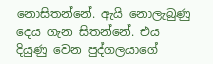නොසිතන්නේ. ඇයි නොලැබුණු දෙය ගැන සිතන්නේ. එය දියුණු වෙන පුද්ගලයාගේ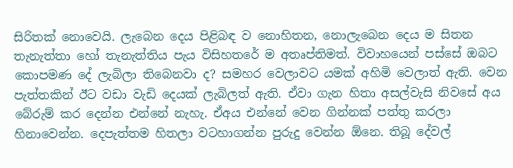සිරිතක් නොවෙයි. ලැබෙන දෙය පිළිබඳ ව නොහිතන, නොලැබෙන දෙය ම සිතන තැනැත්තා හෝ තැනැත්තිය පැය විසිහතරේ ම අතෘප්තිමත්. විවාහයෙන් පස්සේ ඔබට කොපමණ දේ ලැබිලා තිබෙනවා ද? සමහර වෙලාවට යමක් අහිමි වෙලාත් ඇති. වෙන පැත්තකින් ඊට වඩා වැඩි දෙයක් ලැබිලත් ඇති. ඒවා ගැන හිතා අසල්වැසි නිවසේ අය බේරුම් කර දෙන්න එන්නේ නැහැ. ඒඅය එන්නේ වෙන ගින්නක් පත්තු කරලා හිනාවෙන්න. දෙපැත්තම හිතලා වටහාගන්න පුරුදු වෙන්න ඕනෙ. තිබූ දේවල්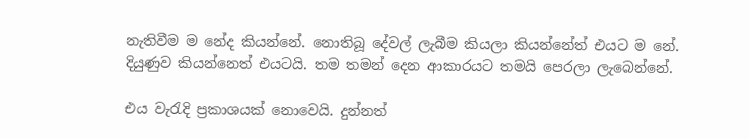නැතිවීම ම නේද කියන්නේ. නොතිබූ දේවල් ලැබීම කියලා කියන්නේත් එයට ම නේ. දියුණුව කියන්නෙත් එයටයි. තම තමන් දෙන ආකාරයට තමයි පෙරලා ලැබෙන්නේ.

එය වැරැදි ප්‍රකාශයක් නොවෙයි. දුන්නත්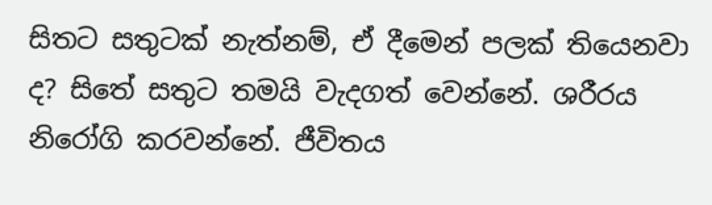සිතට සතුටක් නැත්නම්, ඒ දීමෙන් පලක් තියෙනවා ද? සිතේ සතුට තමයි වැදගත් වෙන්නේ. ශරීරය නිරෝගි කරවන්නේ. ජීවිතය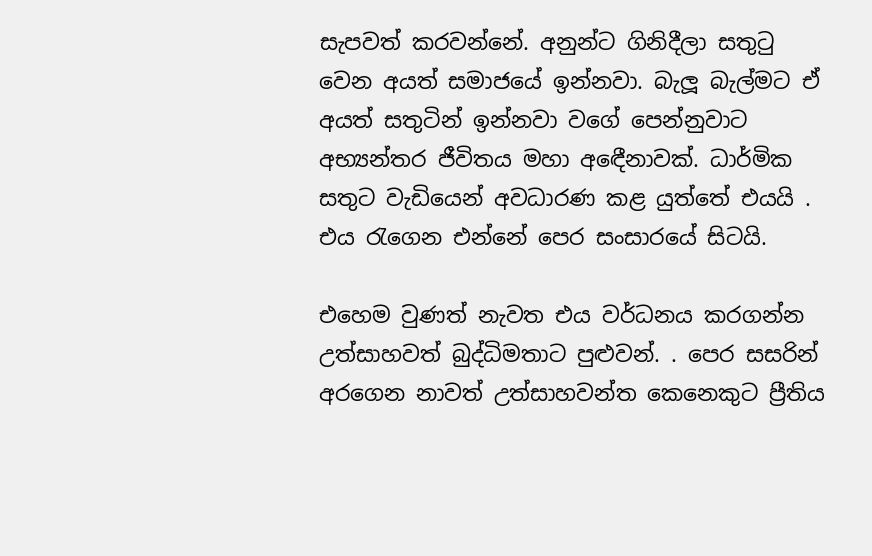සැපවත් කරවන්නේ. අනුන්ට ගිනිදීලා සතුටු වෙන අයත් සමාජයේ ඉන්නවා. බැලූ බැල්මට ඒ අයත් සතුටින් ඉන්නවා වගේ පෙන්නුවාට අභ්‍යන්තර ජීවිතය මහා අඳෙීනාවක්. ධාර්මික සතුට වැඩියෙන් අවධාරණ කළ යුත්තේ එයයි . එය රැගෙන එන්නේ පෙර සංසාරයේ සිටයි.

එහෙම වුණත් නැවත එය වර්ධනය කරගන්න උත්සාහවත් බුද්ධිමතාට පුළුවන්. . පෙර සසරින් අරගෙන නාවත් උත්සාහවන්ත කෙනෙකුට ප්‍රීතිය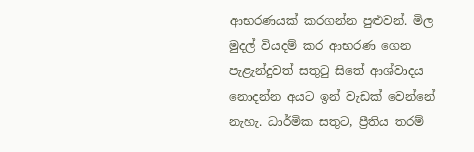ආභරණයක් කරගන්න පුළුවන්. මිල මුදල් වියදම් කර ආභරණ ගෙන පැළැන්දුවත් සතුටු සිතේ ආශ්වාදය නොදන්න අයට ඉන් වැඩක් වෙන්නේ නැහැ. ධාර්මික සතුට, ප්‍රීතිය තරම්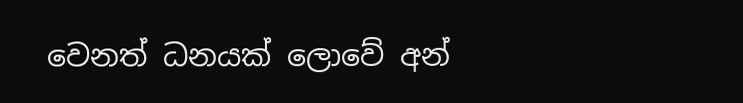වෙනත් ධනයක් ලොවේ අන්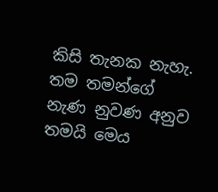කිසි තැනක නැහැ. තම තමන්ගේ නැණ නුවණ අනුව තමයි මෙය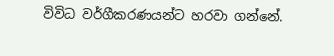විවිධ වර්ගීකරණයන්ට හරවා ගන්නේ.